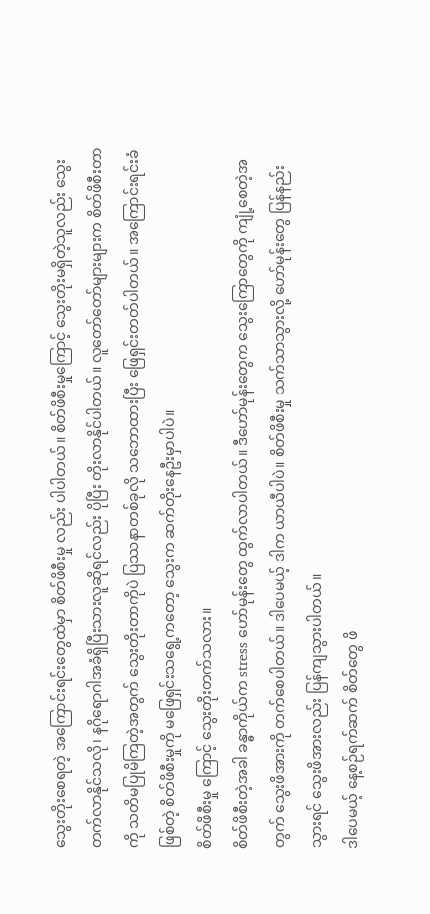သွေးတိုးစေရတဲ့ အကြောင်းရင်းတွေထဲမှာ စိတ်ဖိစီးမှု လည်း ပါပါတယ်။ စိတ်ဖိစီးမှုကြောင့် သွေးတိုးမရှိတဲ့သူလည်း သွေးတက်လာနိုင်သလို၊ နဂိုရောဂါအခံရှိပြီးသားလူဆိုရင်လည်း ပိုပြီး တိုးလာနိုင်ပါတယ်။ လူတော်တော်များများက စိတ်ဖိစီးတာကို သတိမပြုမိကြတဲ့အတွက် သွေးတိုးတာကိုပဲ ပြဿနာတစ်ခုလို သဘောထားပြီး ဖြေရှင်းတတ်ပါတယ်။ အကြောင်းရင်းခံဖြစ်တဲ့ စိတ်ဖိစီးမှုကို မဖြေရှင်းသရွေ့ကတော့ သွေးက ဆက်တိုးနေဦးမှာပါပဲ။
စိတ်ဖိစီးမှု ကြောင့် သွေးတိုးတက်သလား။
စိတ်ဖိစီးတဲ့အခါ ခန္ဓာကိုယ်က stress ဟော်မုန်းတွေ ထွက်လာပါတယ်။ ဒီဟော်မုန်းတွေက သွေးကြောတွေကို ကျုံ့စေတဲ့အတွက် သွေးဖိအားကို တက်စေပါတယ်။ ဒါပေမယ့် ဒါက ယာယီပါပဲ။ စိတ်ဖိစီးမှု သက်သာသွားလို့ ဟော်မုန်းတွေ ပြန်နည်းသွားရင် သွေးဖိအားလည်း ပြန်ကျသွားပါတယ်။
ဒါပေမယ့် နေ့စဉ်ရက်ဆက် စိတ်တွေ ဖိ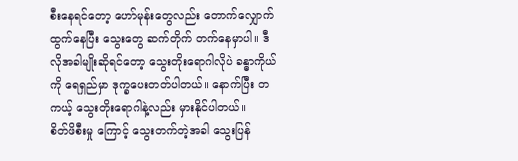စီးနေရင်တော့ ဟော်မုန်းတွေလည်း တောက်လျှောက် ထွက်နေပြီး သွေးတွေ ဆက်တိုက် တက်နေမှာပါ။ ဒီလိုအခါမျိုးဆိုရင်တော့ သွေးတိုးရောဂါလိုပဲ ခန္ဓာကိုယ်ကို ရေရှည်မှာ ဒုက္ခပေးတတ်ပါတယ်။ နောက်ပြီး တကယ့် သွေးတိုးရောဂါနဲ့လည်း မှားနိုင်ပါတယ်။
စိတ်ဖိစီးမှု ကြောင့် သွေးတက်တဲ့အခါ သွေးပြန်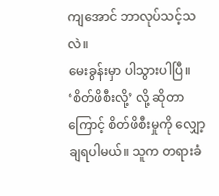ကျအောင် ဘာလုပ်သင့်သလဲ။
မေးခွန်းမှာ ပါသွားပါပြီ။ ‘စိတ်ဖိစီးလို့’ လို့ ဆိုတာကြောင့် စိတ်ဖိစီးမှုကို လျှော့ချရပါမယ်။ သူက တရားခံ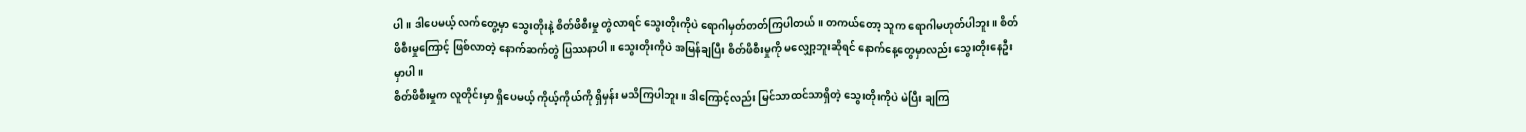ပါ။ ဒါပေမယ့် လက်တွေ့မှာ သွေးတိုးနဲ့ စိတ်ဖိစီးမှု တွဲလာရင် သွေးတိုးကိုပဲ ရောဂါမှတ်တတ်ကြပါတယ်။ တကယ်တော့ သူက ရောဂါမဟုတ်ပါဘူး။ စိတ်ဖိစီးမှုကြောင့် ဖြစ်လာတဲ့ နောက်ဆက်တွဲ ပြဿနာပါ။ သွေးတိုးကိုပဲ အမြန်ချပြီး စိတ်ဖိစီးမှုကို မလျှော့ဘူးဆိုရင် နောက်နေ့တွေမှာလည်း သွေးတိုးနေဦးမှာပါ။
စိတ်ဖိစီးမှုက လူတိုင်းမှာ ရှိပေမယ့် ကိုယ့်ကိုယ်ကို ရှိမှန်း မသိကြပါဘူး။ ဒါကြောင့်လည်း မြင်သာထင်သာရှိတဲ့ သွေးတိုးကိုပဲ မဲပြီး ချကြ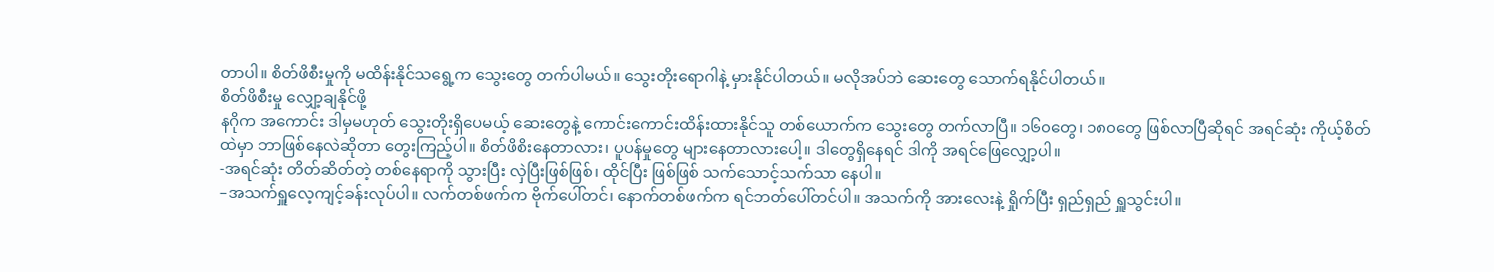တာပါ။ စိတ်ဖိစီးမှုကို မထိန်းနိုင်သရွေ့က သွေးတွေ တက်ပါမယ်။ သွေးတိုးရောဂါနဲ့ မှားနိုင်ပါတယ်။ မလိုအပ်ဘဲ ဆေးတွေ သောက်ရနိုင်ပါတယ်။
စိတ်ဖိစီးမှု လျှော့ချနိုင်ဖို့
နဂိုက အကောင်း ဒါမှမဟုတ် သွေးတိုးရှိပေမယ့် ဆေးတွေနဲ့ ကောင်းကောင်းထိန်းထားနိုင်သူ တစ်ယောက်က သွေးတွေ တက်လာပြီ။ ၁၆၀တွေ၊ ၁၈၀တွေ ဖြစ်လာပြီဆိုရင် အရင်ဆုံး ကိုယ့်စိတ်ထဲမှာ ဘာဖြစ်နေလဲဆိုတာ တွေးကြည့်ပါ။ စိတ်ဖိစိးနေတာလား၊ ပူပန်မှုတွေ များနေတာလားပေါ့။ ဒါတွေရှိနေရင် ဒါကို အရင်ဖြေလျှော့ပါ။
-အရင်ဆုံး တိတ်ဆိတ်တဲ့ တစ်နေရာကို သွားပြီး လှဲပြီးဖြစ်ဖြစ်၊ ထိုင်ပြီး ဖြစ်ဖြစ် သက်သောင့်သက်သာ နေပါ။
–အသက်ရှူလေ့ကျင့်ခန်းလုပ်ပါ။ လက်တစ်ဖက်က ဗိုက်ပေါ်တင်၊ နောက်တစ်ဖက်က ရင်ဘတ်ပေါ်တင်ပါ။ အသက်ကို အားလေးနဲ့ ရှိုက်ပြီး ရှည်ရှည် ရှူသွင်းပါ။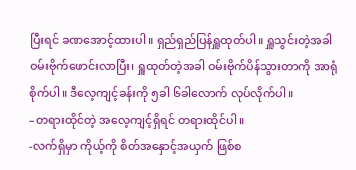ပြီးရင် ခဏအောင့်ထားပါ။ ရှည်ရှည်ပြန်ရှူထုတ်ပါ။ ရှူသွင်းတဲ့အခါ ဝမ်းဗိုက်ဖောင်းလာပြီး၊ ရှူထုတ်တဲ့အခါ ဝမ်းဗိုက်ပိန်သွားတာကို အာရုံစိုက်ပါ။ ဒီလေ့ကျင့်ခန်းကို ၅ခါ ၆ခါလောက် လုပ်လိုက်ပါ။
–တရားထိုင်တဲ့ အလေ့ကျင့်ရှိရင် တရားထိုင်ပါ။
-လက်ရှိမှာ ကိုယ့်ကို စိတ်အနှောင့်အယှက် ဖြစ်စ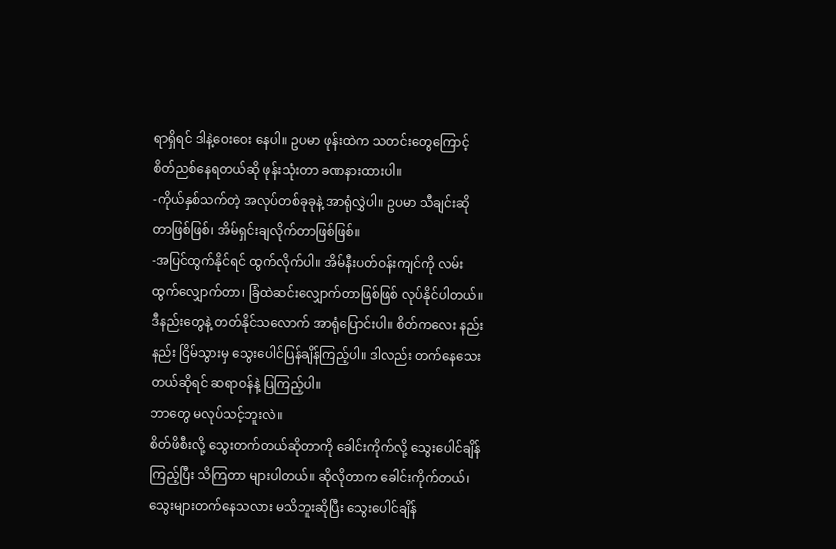ရာရှိရင် ဒါနဲ့ဝေးဝေး နေပါ။ ဥပမာ ဖုန်းထဲက သတင်းတွေကြောင့် စိတ်ညစ်နေရတယ်ဆို ဖုန်းသုံးတာ ခဏနားထားပါ။
-ကိုယ်နှစ်သက်တဲ့ အလုပ်တစ်ခုခုနဲ့ အာရုံလွှဲပါ။ ဥပမာ သီချင်းဆိုတာဖြစ်ဖြစ်၊ အိမ်ရှင်းချလိုက်တာဖြစ်ဖြစ်။
-အပြင်ထွက်နိုင်ရင် ထွက်လိုက်ပါ။ အိမ်နီးပတ်ဝန်းကျင်ကို လမ်းထွက်လျှောက်တာ၊ ခြံထဲဆင်းလျှောက်တာဖြစ်ဖြစ် လုပ်နိုင်ပါတယ်။
ဒီနည်းတွေနဲ့ တတ်နိုင်သလောက် အာရုံပြောင်းပါ။ စိတ်ကလေး နည်းနည်း ငြိမ်သွားမှ သွေးပေါင်ပြန်ချိန်ကြည့်ပါ။ ဒါလည်း တက်နေသေးတယ်ဆိုရင် ဆရာဝန်နဲ့ ပြကြည့်ပါ။
ဘာတွေ မလုပ်သင့်ဘူးလဲ။
စိတ်ဖိစီးလို့ သွေးတက်တယ်ဆိုတာကို ခေါင်းကိုက်လို့ သွေးပေါင်ချိန်ကြည့်ပြီး သိကြတာ များပါတယ်။ ဆိုလိုတာက ခေါင်းကိုက်တယ်၊ သွေးများတက်နေသလား မသိဘူးဆိုပြီး သွေးပေါင်ချိန်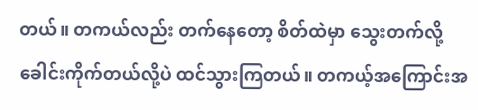တယ်။ တကယ်လည်း တက်နေတော့ စိတ်ထဲမှာ သွေးတက်လို့ ခေါင်းကိုက်တယ်လို့ပဲ ထင်သွားကြတယ်။ တကယ့်အကြောင်းအ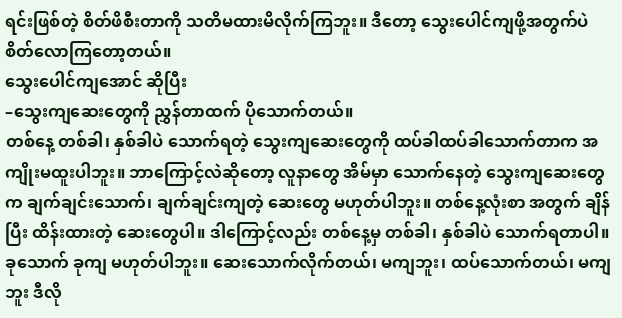ရင်းဖြစ်တဲ့ စိတ်ဖိစီးတာကို သတိမထားမိလိုက်ကြဘူး။ ဒီတော့ သွေးပေါင်ကျဖို့အတွက်ပဲ စိတ်လောကြတော့တယ်။
သွေးပေါင်ကျအောင် ဆိုပြီး
–သွေးကျဆေးတွေကို ညွှန်တာထက် ပိုသောက်တယ်။
တစ်နေ့ တစ်ခါ၊ နှစ်ခါပဲ သောက်ရတဲ့ သွေးကျဆေးတွေကို ထပ်ခါထပ်ခါသောက်တာက အကျိုးမထူးပါဘူး။ ဘာကြောင့်လဲဆိုတော့ လူနာတွေ အိမ်မှာ သောက်နေတဲ့ သွေးကျဆေးတွေက ချက်ချင်းသောက်၊ ချက်ချင်းကျတဲ့ ဆေးတွေ မဟုတ်ပါဘူး။ တစ်နေ့လုံးစာ အတွက် ချိန်ပြီး ထိန်းထားတဲ့ ဆေးတွေပါ။ ဒါကြောင့်လည်း တစ်နေ့မှ တစ်ခါ၊ နှစ်ခါပဲ သောက်ရတာပါ။
ခုသောက် ခုကျ မဟုတ်ပါဘူး။ ဆေးသောက်လိုက်တယ်၊ မကျဘူး၊ ထပ်သောက်တယ်၊ မကျဘူး ဒီလို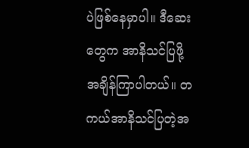ပဲဖြစ်နေမှာပါ။ ဒီဆေးတွေက အာနိသင်ပြဖို့ အချိန်ကြာပါတယ်။ တကယ်အာနိသင်ပြတဲ့အ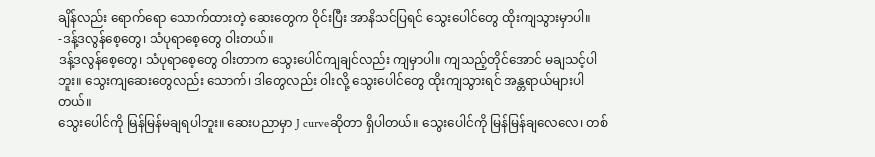ချိန်လည်း ရောက်ရော သောက်ထားတဲ့ ဆေးတွေက ဝိုင်းပြီး အာနိသင်ပြရင် သွေးပေါင်တွေ ထိုးကျသွားမှာပါ။
-ဒန့်ဒလွန်စေ့တွေ၊ သံပုရာစေ့တွေ ဝါးတယ်။
ဒန့်ဒလွန်စေ့တွေ၊ သံပုရာစေ့တွေ ဝါးတာက သွေးပေါင်ကျချင်လည်း ကျမှာပါ။ ကျသည့်တိုင်အောင် မချသင့်ပါဘူး။ သွေးကျဆေးတွေလည်း သောက်၊ ဒါတွေလည်း ဝါးလို့ သွေးပေါင်တွေ ထိုးကျသွားရင် အန္တရာယ်များပါတယ်။
သွေးပေါင်ကို မြန်မြန်မချရပါဘူး။ ဆေးပညာမှာ J curveဆိုတာ ရှိပါတယ်။ သွေးပေါင်ကို မြန်မြန်ချလေလေ၊ တစ်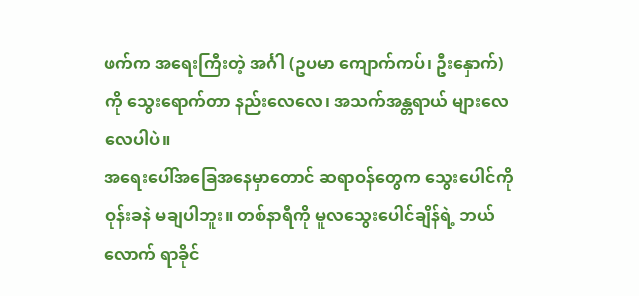ဖက်က အရေးကြီးတဲ့ အင်္ဂါ (ဥပမာ ကျောက်ကပ်၊ ဦးနှောက်) ကို သွေးရောက်တာ နည်းလေလေ၊ အသက်အန္တရာယ် များလေလေပါပဲ။
အရေးပေါ်အခြေအနေမှာတောင် ဆရာဝန်တွေက သွေးပေါင်ကို ဝုန်းခနဲ မချပါဘူး။ တစ်နာရီကို မူလသွေးပေါင်ချိန်ရဲ့ ဘယ်လောက် ရာခိုင်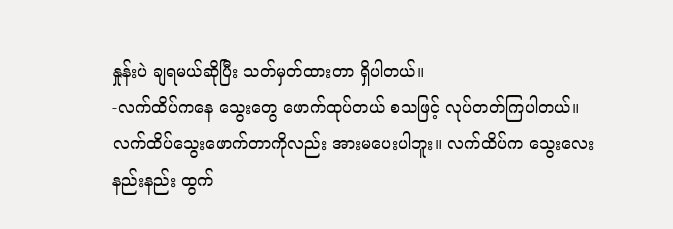နှုန်းပဲ ချရမယ်ဆိုပြီး သတ်မှတ်ထားတာ ရှိပါတယ်။
-လက်ထိပ်ကနေ သွေးတွေ ဖောက်ထုပ်တယ် စသဖြင့် လုပ်တတ်ကြပါတယ်။
လက်ထိပ်သွေးဖောက်တာကိုလည်း အားမပေးပါဘူး။ လက်ထိပ်က သွေးလေး နည်းနည်း ထွက်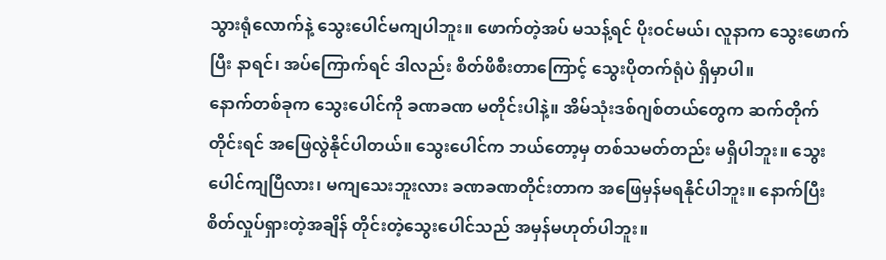သွားရုံလောက်နဲ့ သွေးပေါင်မကျပါဘူး။ ဖောက်တဲ့အပ် မသန့်ရင် ပိုးဝင်မယ်၊ လူနာက သွေးဖောက်ပြီး နာရင်၊ အပ်ကြောက်ရင် ဒါလည်း စိတ်ဖိစီးတာကြောင့် သွေးပိုတက်ရုံပဲ ရှိမှာပါ။
နောက်တစ်ခုက သွေးပေါင်ကို ခဏခဏ မတိုင်းပါနဲ့။ အိမ်သုံးဒစ်ဂျစ်တယ်တွေက ဆက်တိုက်တိုင်းရင် အဖြေလွဲနိုင်ပါတယ်။ သွေးပေါင်က ဘယ်တော့မှ တစ်သမတ်တည်း မရှိပါဘူး။ သွေးပေါင်ကျပြီလား၊ မကျသေးဘူးလား ခဏခဏတိုင်းတာက အဖြေမှန်မရနိုင်ပါဘူး။ နောက်ပြီး စိတ်လှုပ်ရှားတဲ့အချိန် တိုင်းတဲ့သွေးပေါင်သည် အမှန်မဟုတ်ပါဘူး။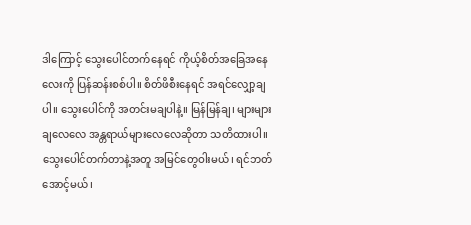ဒါကြောင့် သွေးပေါင်တက်နေရင် ကိုယ့်စိတ်အခြေအနေလေးကို ပြန်ဆန်းစစ်ပါ။ စိတ်ဖိစီးနေရင် အရင်လျှော့ချပါ။ သွေးပေါင်ကို အတင်းမချပါနဲ့။ မြန်မြန်ချ၊ များများချလေလေ အန္တရာယ်များလေလေဆိုတာ သတိထားပါ။ သွေးပေါင်တက်တာနဲ့အတူ အမြင်တွေဝါးမယ်၊ ရင်ဘတ်အောင့်မယ်၊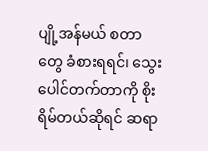ပျို့အန်မယ် စတာတွေ ခံစားရရင်၊ သွေးပေါင်တက်တာကို စိုးရိမ်တယ်ဆိုရင် ဆရာ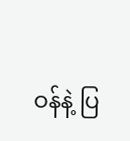ဝန်နဲ့ ပြ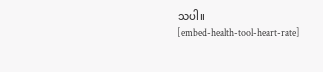သပါ။
[embed-health-tool-heart-rate]